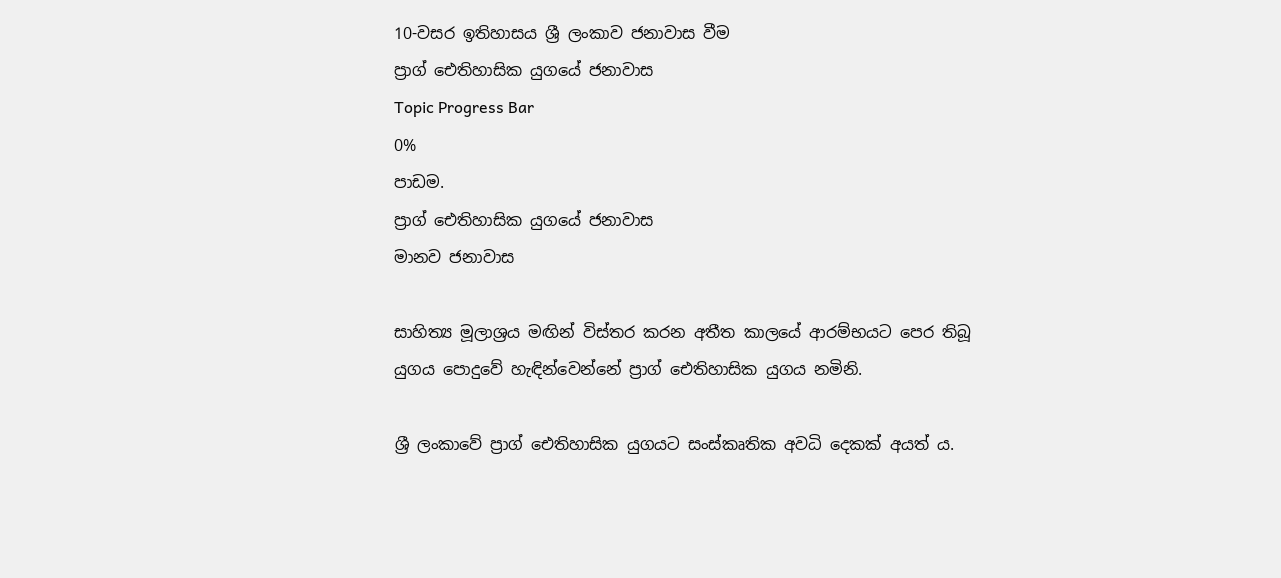10-වසර ඉතිහාසය ශ්‍රී ලංකාව ජනාවාස වීම
ප්‍රාග් ඓතිහාසික යුගයේ ජනාවාස
Topic Progress Bar
0%
පාඩම.
ප්‍රාග් ඓතිහාසික යුගයේ ජනාවාස
මානව ජනාවාස

සාහිත්‍ය මූලාශ්‍රය මඟින් විස්තර කරන අතීත කාලයේ ආරම්භයට පෙර තිබූ යුගය පොදුවේ හැඳින්වෙන්නේ ප්‍රාග් ඓතිහාසික යුගය නමිනි.

ශ්‍රී ලංකාවේ ප්‍රාග් ඓතිහාසික යුගයට සංස්කෘතික අවධි දෙකක් අයත් ය.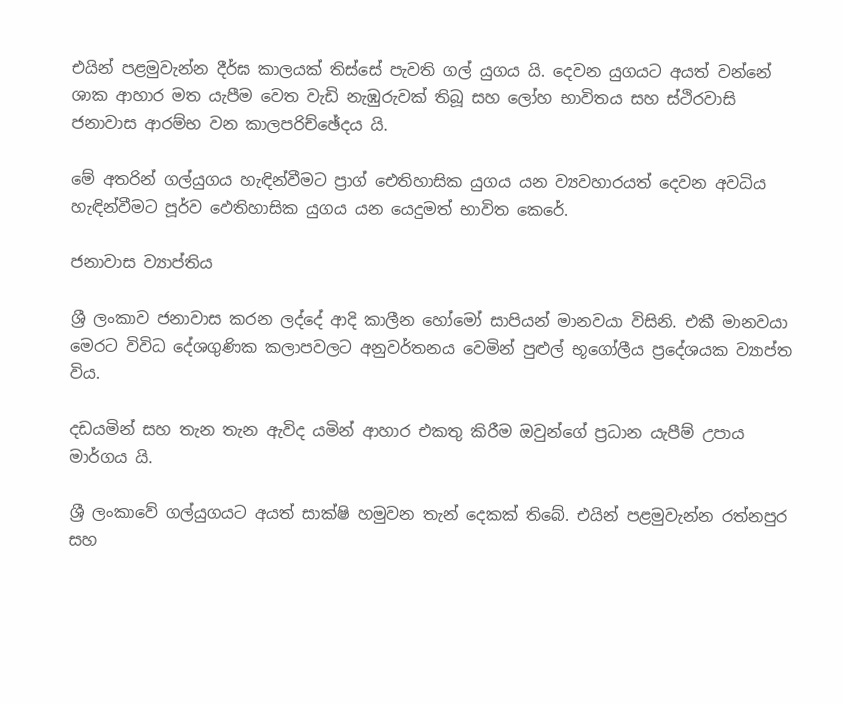එයින් පළමුවැන්න දීර්ඝ කාලයක් තිස්සේ පැවති ගල් යුගය යි. දෙවන යුගයට අයත් වන්නේ ශාක ආහාර මත යැපීම වෙත වැඩි නැඹුරුවක් තිබූ සහ ලෝහ භාවිතය සහ ස්ථිරවාසි ජනාවාස ආරම්භ වන කාලපරිච්ඡේදය යි.

මේ අතරින් ගල්යුගය හැඳින්වීමට ප්‍රාග් ඓතිහාසික යුගය යන ව්‍යවහාරයත් දෙවන අවධිය හැඳින්වීමට පූර්ව ඵෙතිහාසික යුගය යන යෙදුමත් භාවිත කෙරේ.

ජනාවාස ව්‍යාප්තිය

ශ්‍රී ලංකාව ජනාවාස කරන ලද්දේ ආදි කාලීන හෝමෝ සාපියන් මානවයා විසිනි. එකී මානවයා මෙරට විවිධ දේශගුණික කලාපවලට අනුවර්තනය වෙමින් පුළුල් භූගෝලීය ප්‍රදේශයක ව්‍යාප්ත විය.

දඩයමින් සහ තැන තැන ඇවිද යමින් ආහාර එකතු කිරීම ඔවුන්ගේ ප්‍රධාන යැපීම් උපාය මාර්ගය යි.

ශ්‍රී ලංකාවේ ගල්යුගයට අයත් සාක්ෂි හමුවන තැන් දෙකක් තිබේ. එයින් පළමුවැන්න රත්නපුර සහ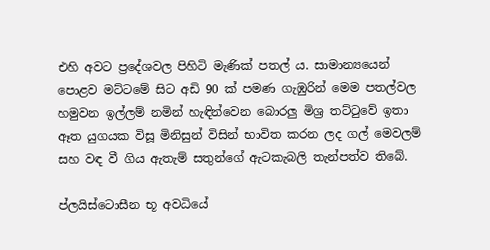එහි අවට ප්‍රදේශවල පිහිටි මැණික් පතල් ය. සාමාන්‍යයෙන් පොළව මට්ටමේ සිට අඩි 90 ක් පමණ ගැඹුරින් මෙම පතල්වල හමුවන ඉල්ලම් නමින් හැඳින්වෙන බොරලු මිශ්‍ර තට්ටුවේ ඉතා ඈත යුගයක විසූ මිනිසුන් විසින් භාවිත කරන ලද ගල් මෙවලම් සහ වඳ වී ගිය ඇතැම් සතුන්ගේ ඇටකැබලි තැන්පත්ව තිබේ.

ප්ලයිස්ටොසීන භූ අවධියේ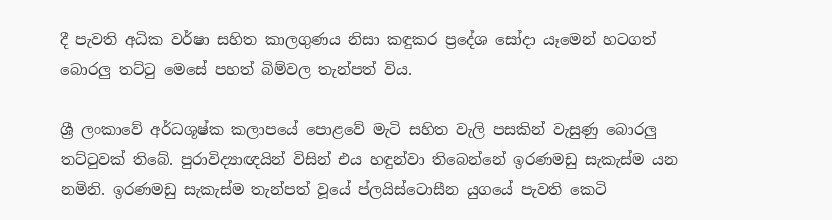දී පැවති අධික වර්ෂා සහිත කාලගුණය නිසා කඳුකර ප්‍රදේශ සෝදා යෑමෙන් හටගත් බොරලු තට්ටු මෙසේ පහත් බිම්වල තැන්පත් විය.

ශ්‍රී ලංකාවේ අර්ධශූෂ්ක කලාපයේ පොළවේ මැටි සහිත වැලි පසකින් වැසුණු බොරලු තට්ටුවක් තිබේ. පුරාවිද්‍යාඥයින් විසින් එය හඳුන්වා තිබෙන්නේ ඉරණමඩු සැකැස්ම යන නමිනි. ඉරණමඩු සැකැස්ම තැන්පත් වූයේ ප්ලයිස්ටොසීන යුගයේ පැවති කෙටි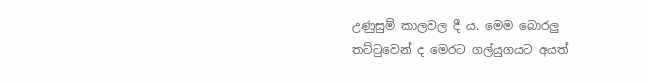උණුසුම් කාලවල දී ය. මෙම බොරලු තට්ටුවෙන් ද මෙරට ගල්යුගයට අයත්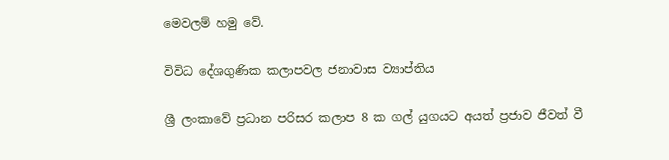මෙවලම් හමු වේ.

විවිධ දේශගුණික කලාපවල ජනාවාස ව්‍යාප්තිය

ශ්‍රී ලංකාවේ ප්‍රධාන පරිසර කලාප 8 ක ගල් යුගයට අයත් ප්‍රජාව ජීවත් වී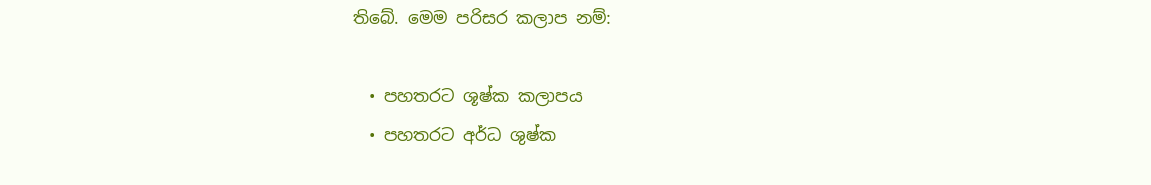තිබේ. මෙම පරිසර කලාප නම්:

  • පහතරට ශූෂ්ක කලාපය
  • පහතරට අර්ධ ශුෂ්ක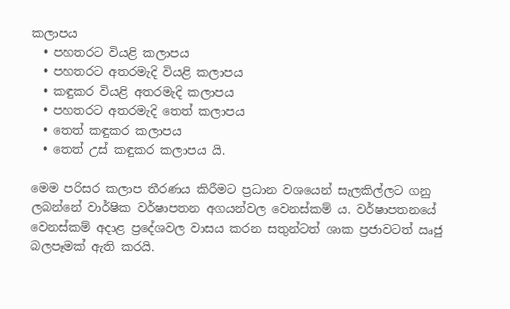කලාපය
  • පහතරට වියළි කලාපය
  • පහතරට අතරමැදි වියළි කලාපය
  • කඳුකර වියළි අතරමැදි කලාපය
  • පහතරට අතරමැදි තෙත් කලාපය
  • තෙත් කඳුකර කලාපය
  • තෙත් උස් කඳුකර කලාපය යි.

මෙම පරිසර කලාප තීරණය කිරීමට ප්‍රධාන වශයෙන් සැලකිල්ලට ගනු ලබන්නේ වාර්ෂික වර්ෂාපතන අගයන්වල වෙනස්කම් ය. වර්ෂාපතනයේ වෙනස්කම් අදාළ ප්‍රදේශවල වාසය කරන සතුන්ටත් ශාක ප්‍රජාවටත් ඍජු බලපෑමක් ඇති කරයි.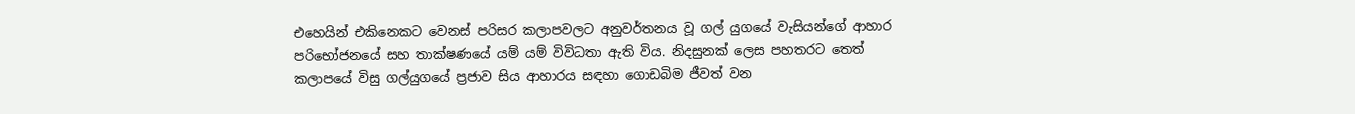එහෙයින් එකිනෙකට වෙනස් පරිසර කලාපවලට අනුවර්තනය වූ ගල් යුගයේ වැසියන්ගේ ආහාර පරිභෝජනයේ සහ තාක්ෂණයේ යම් යම් විවිධතා ඇති විය. නිදසුනක් ලෙස පහතරට තෙත් කලාපයේ විසු ගල්යුගයේ ප්‍රජාව සිය ආහාරය සඳහා ගොඩබිම ජීවත් වන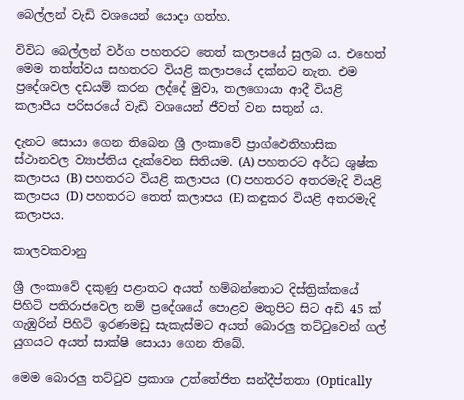බෙල්ලන් වැඩි වශයෙන් යොදා ගත්හ.

විවිධ බෙල්ලන් වර්ග පහතරට තෙත් කලාපයේ සුලබ ය. එහෙත් මෙම තත්ත්වය සහතරට වියළි කලාපයේ දක්නට නැත. එම ප්‍රදේශවල දඩයම් කරන ලද්දේ මුවා, තලගොයා ආදී වියළි කලාපීය පරිසරයේ වැඩි වශයෙන් ජීවත් වන සතුන් ය.

දැනට සොයා ගෙන තිබෙන ශ්‍රී ලංකාවේ ප්‍රාග්ඵෙතිහාසික ස්ථානවල ව්‍යාප්තිය දැක්වෙන සිතියම. (A) පහතරට අර්ධ ශුෂ්ක කලාපය (B) පහතරට වියළි කලාපය (C) පහතරට අතරමැදි වියළි කලාපය (D) පහතරට තෙත් කලාපය (E) කඳුකර වියළි අතරමැදි කලාපය.

කාලවකවානු

ශ්‍රී ලංකාවේ දකුණු පළාතට අයත් හම්බන්තොට දිස්ත්‍රික්කයේ පිහිටි පතිරාජවෙල නම් ප්‍රදේශයේ පොළව මතුපිට සිට අඩි 45 ක් ගැඹුරින් පිහිටි ඉරණමඩු සැකැස්මට අයත් බොරලු තට්ටුවෙන් ගල් යුගයට අයත් සාක්ෂි සොයා ගෙන තිබේ.

මෙම බොරලු තට්ටුව ප්‍රකාශ උත්තේජිත සන්දීප්තතා (Optically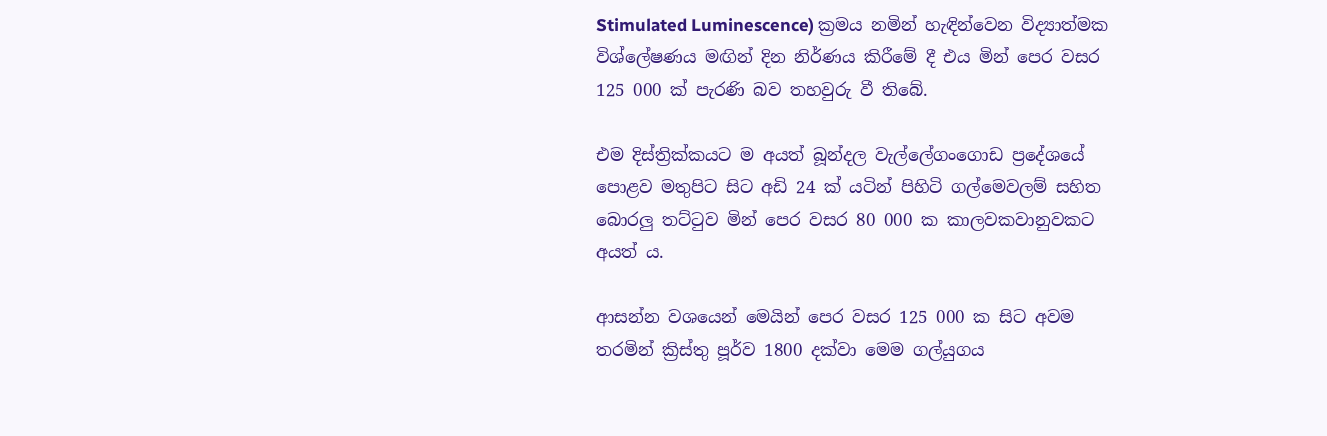Stimulated Luminescence) ක්‍රමය නමින් හැඳින්වෙන විද්‍යාත්මක විශ්ලේෂණය මඟින් දින නිර්ණය කිරීමේ දී එය මින් පෙර වසර 125 000 ක් පැරණි බව තහවුරු වී තිබේ.

එම දිස්ත්‍රික්කයට ම අයත් බූන්දල වැල්ලේගංගොඩ ප්‍රදේශයේ පොළව මතුපිට සිට අඩි 24 ක් යටින් පිහිටි ගල්මෙවලම් සහිත බොරලු තට්ටුව මින් පෙර වසර 80 000 ක කාලවකවානුවකට අයත් ය.

ආසන්න වශයෙන් මෙයින් පෙර වසර 125 000 ක සිට අවම තරමින් ක්‍රිස්තු පූර්ව 1800 දක්වා මෙම ගල්යුගය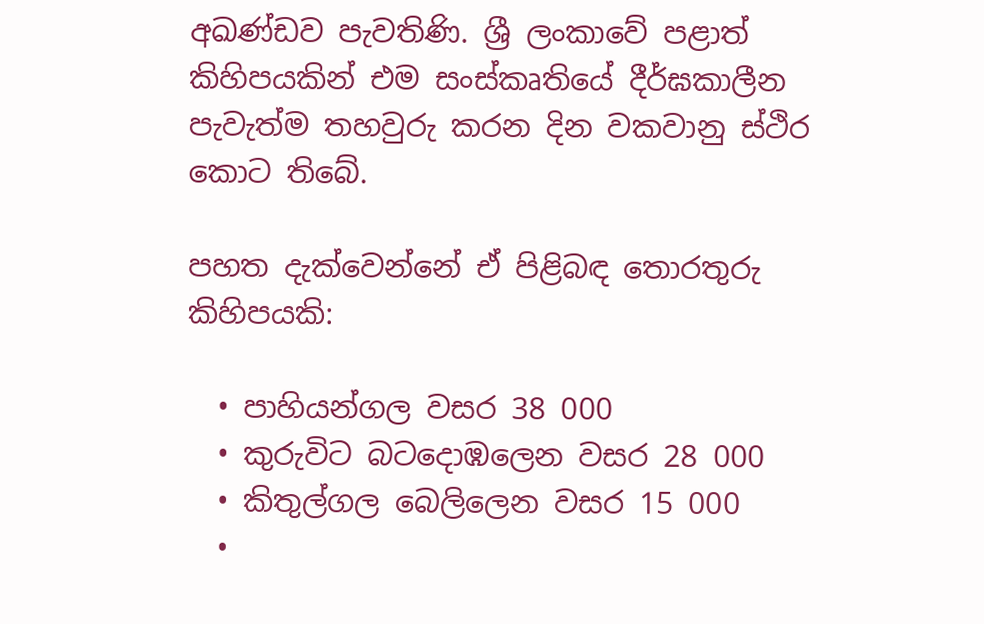අඛණ්ඩව පැවතිණි. ශ්‍රී ලංකාවේ පළාත් කිහිපයකින් එම සංස්කෘතියේ දීර්ඝකාලීන පැවැත්ම තහවුරු කරන දින වකවානු ස්ථිර කොට තිබේ.

පහත දැක්වෙන්නේ ඒ පිළිබඳ තොරතුරු කිහිපයකි:

  • පාහියන්ගල වසර 38 000
  • කුරුවිට බටදොඹලෙන වසර 28 000
  • කිතුල්ගල බෙලිලෙන වසර 15 000
  •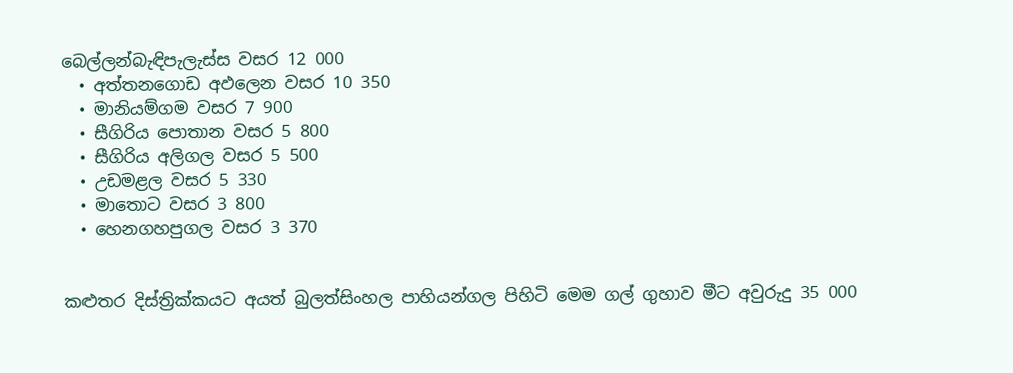බෙල්ලන්බැඳිපැලැස්ස වසර 12 000
  • අත්තනගොඩ අඵලෙන වසර 10 350
  • මානියම්ගම වසර 7 900
  • සීගිරිය පොතාන වසර 5 800
  • සීගිරිය අලිගල වසර 5 500
  • උඩමළල වසර 5 330
  • මාතොට වසර 3 800
  • හෙනගහපුගල වසර 3 370


කළුතර දිස්ත්‍රික්කයට අයත් බුලත්සිංහල පාහියන්ගල පිහිටි මෙම ගල් ගුහාව මීට අවුරුදු 35 000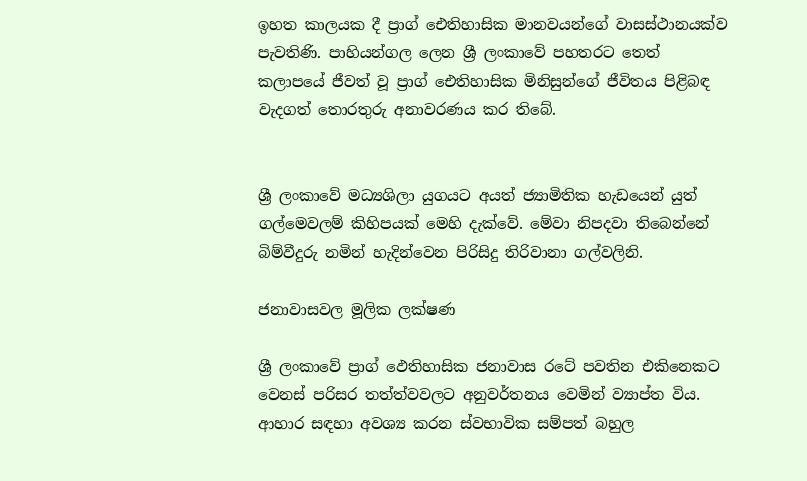ඉහත කාලයක දී ප්‍රාග් ඓතිහාසික මානවයන්ගේ වාසස්ථානයක්ව පැවතිණි. පාහියන්ගල ලෙන ශ්‍රී ලංකාවේ පහතරට තෙත් කලාපයේ ජීවත් වූ ප්‍රාග් ඓතිහාසික මිනිසුන්ගේ ජීවිතය පිළිබඳ වැදගත් තොරතුරු අනාවරණය කර තිබේ.


ශ්‍රී ලංකාවේ මධ්‍යශිලා යුගයට අයත් ජ්‍යාමිතික හැඩයෙන් යුත් ගල්මෙවලම් කිහිපයක් මෙහි දැක්වේ. මේවා නිපදවා තිබෙන්නේ බිම්වීදුරු නමින් හැදින්වෙන පිරිසිදු තිරිවානා ගල්වලිනි.

ජනාවාසවල මූලික ලක්ෂණ

ශ්‍රී ලංකාවේ ප්‍රාග් ඵෙතිහාසික ජනාවාස රටේ පවතින එකිනෙකට වෙනස් පරිසර තත්ත්වවලට අනුවර්තනය වෙමින් ව්‍යාප්ත විය. ආහාර සඳහා අවශ්‍ය කරන ස්වභාවික සම්පත් බහුල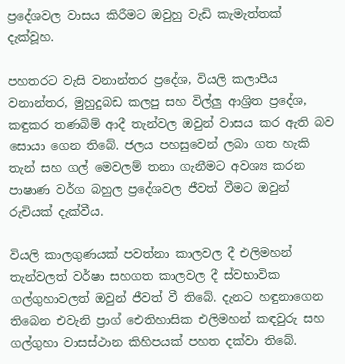ප්‍රදේශවල වාසය කිරීමට ඔවුහු වැඩි කැමැත්තක් දැක්වූහ.

පහතරට වැසි වනාන්තර ප්‍රදේශ, වියලි කලාපීය වනාන්තර, මුහුදුබඩ කලපු සහ විල්ලු ආශ්‍රිත ප්‍රදේශ, කඳුකර තණබිම් ආදී තැන්වල ඔවුන් වාසය කර ඇති බව සොයා ගෙන තිබේ. ජලය පහසුවෙන් ලබා ගත හැකි තැන් සහ ගල් මෙවලම් තනා ගැනීමට අවශ්‍ය කරන පාෂාණ වර්ග බහුල ප්‍රදේශවල ජීවත් වීමට ඔවුන් රුචියක් දැක්වීය.

වියලි කාලගුණයක් පවත්නා කාලවල දී එලිමහන් තැන්වලත් වර්ෂා සහගත කාලවල දී ස්වභාවික ගල්ගුහාවලත් ඔවුන් ජීවත් වී තිබේ. දැනට හඳුනාගෙන තිබෙන එවැනි ප්‍රාග් ඓතිහාසික එලිමහන් කඳවුරු සහ ගල්ගුහා වාසස්ථාන කිහිපයක් පහත දක්වා තිබේ.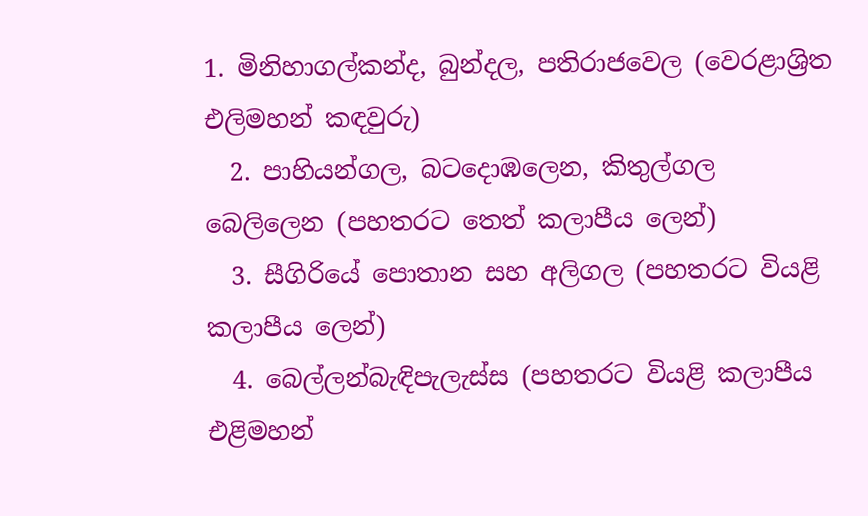1. මිනිහාගල්කන්ද, බුන්දල, පතිරාජවෙල (වෙරළාශ්‍රිත එලිමහන් කඳවුරු)
  2. පාහියන්ගල, බටදොඹලෙන, කිතුල්ගල බෙලිලෙන (පහතරට තෙත් කලාපීය ලෙන්)
  3. සීගිරියේ පොතාන සහ අලිගල (පහතරට වියළි කලාපීය ලෙන්)
  4. බෙල්ලන්බැඳිපැලැස්ස (පහතරට වියළි කලාපීය එළිමහන්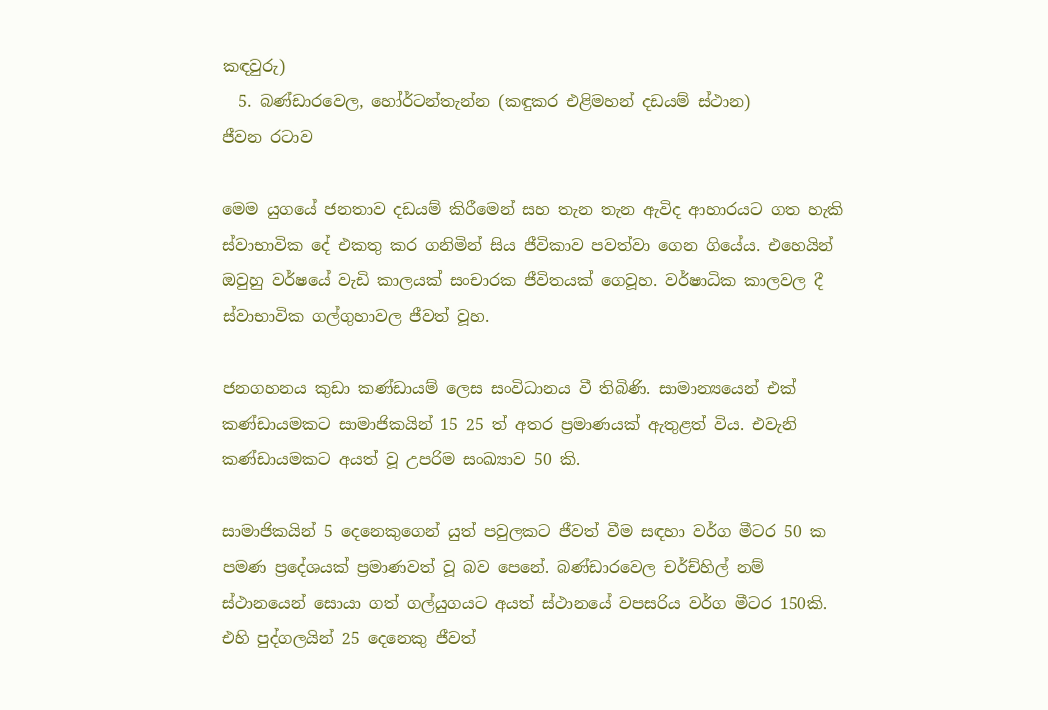කඳවුරු)
  5. බණ්ඩාරවෙල, හෝර්ටන්තැන්න (කඳුකර එළිමහන් දඩයම් ස්ථාන)
ජීවන රටාව

මෙම යුගයේ ජනතාව දඩයම් කිරීමෙන් සහ තැන තැන ඇවිද ආහාරයට ගත හැකි ස්වාභාවික දේ එකතු කර ගනිමින් සිය ජීවිකාව පවත්වා ගෙන ගියේය. එහෙයින් ඔවුහු වර්ෂයේ වැඩි කාලයක් සංචාරක ජීවිතයක් ගෙවූහ. වර්ෂාධික කාලවල දී ස්වාභාවික ගල්ගුහාවල ජීවත් වූහ.

ජනගහනය කුඩා කණ්ඩායම් ලෙස සංවිධානය වී තිබිණි. සාමාන්‍යයෙන් එක් කණ්ඩායමකට සාමාජිකයින් 15 25 ත් අතර ප්‍රමාණයක් ඇතුළත් විය. එවැනි කණ්ඩායමකට අයත් වූ උපරිම සංඛ්‍යාව 50 කි.

සාමාජිකයින් 5 දෙනෙකුගෙන් යුත් පවුලකට ජීවත් වීම සඳහා වර්ග මීටර 50 ක පමණ ප්‍රදේශයක් ප්‍රමාණවත් වූ බව පෙනේ. බණ්ඩාරවෙල චර්ච්හිල් නම් ස්ථානයෙන් සොයා ගත් ගල්යුගයට අයත් ස්ථානයේ වපසරිය වර්ග මීටර 150කි. එහි පුද්ගලයින් 25 දෙනෙකු ජීවත්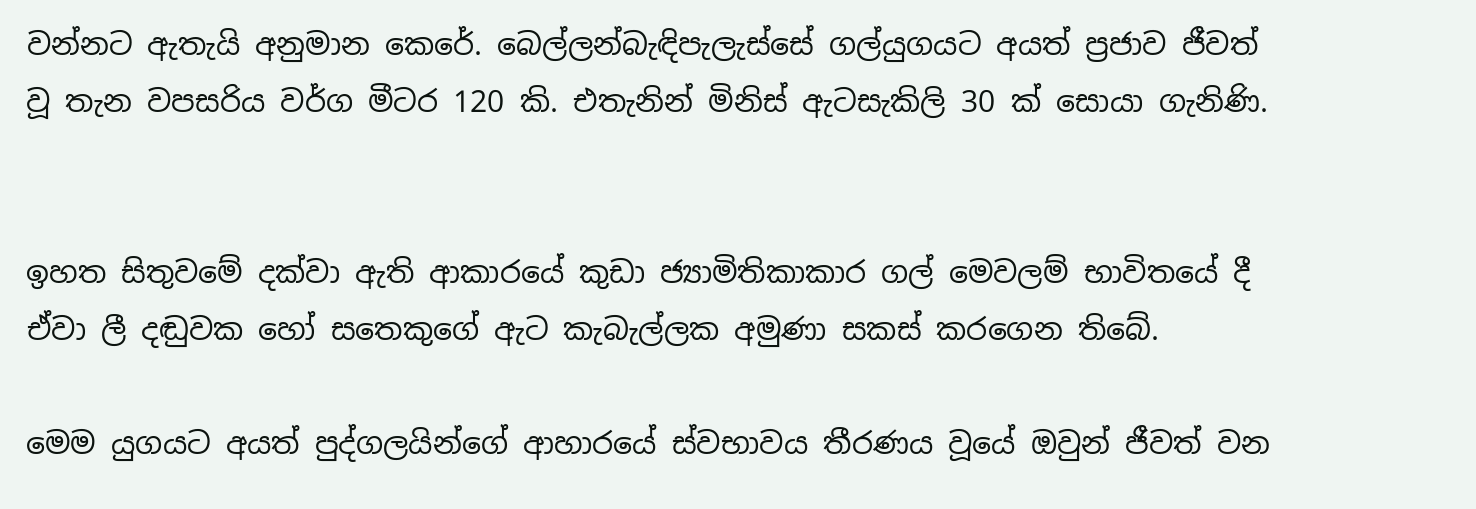වන්නට ඇතැයි අනුමාන කෙරේ. බෙල්ලන්බැඳිපැලැස්සේ ගල්යුගයට අයත් ප්‍රජාව ජීවත් වූ තැන වපසරිය වර්ග මීටර 120 කි. එතැනින් මිනිස් ඇටසැකිලි 30 ක් සොයා ගැනිණි.


ඉහත සිතුවමේ දක්වා ඇති ආකාරයේ කුඩා ජ්‍යාමිතිකාකාර ගල් මෙවලම් භාවිතයේ දී ඒවා ලී දඬුවක හෝ සතෙකුගේ ඇට කැබැල්ලක අමුණා සකස් කරගෙන තිබේ.

මෙම යුගයට අයත් පුද්ගලයින්ගේ ආහාරයේ ස්වභාවය තීරණය වූයේ ඔවුන් ජීවත් වන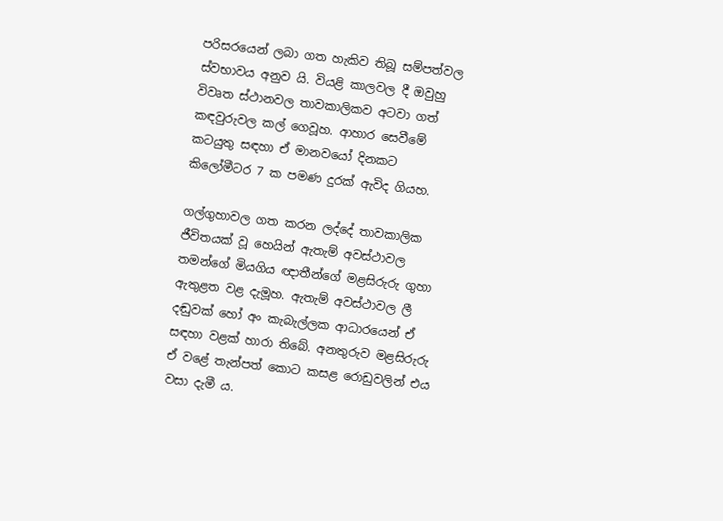පරිසරයෙන් ලබා ගත හැකිව තිබූ සම්පත්වල ස්වභාවය අනුව යි. වියළි කාලවල දී ඔවුහු විවෘත ස්ථානවල තාවකාලිකව අටවා ගත් කඳවුරුවල කල් ගෙවූහ. ආහාර සෙවීමේ කටයුතු සඳහා ඒ මානවයෝ දිනකට කිලෝමීටර 7 ක පමණ දුරක් ඇවිද ගියහ.

ගල්ගුහාවල ගත කරන ලද්දේ තාවකාලික ජීවිතයක් වූ හෙයින් ඇතැම් අවස්ථාවල තමන්ගේ මියගිය ඥාතීන්ගේ මළසිරුරු ගුහා ඇතුළත වළ දැමූහ. ඇතැම් අවස්ථාවල ලී දඬුවක් හෝ අං කැබැල්ලක ආධාරයෙන් ඒ සඳහා වළක් හාරා තිබේ. අනතුරුව මළසිරුරු ඒ වළේ තැන්පත් කොට කසළ රොඩුවලින් එය වසා දැමී ය.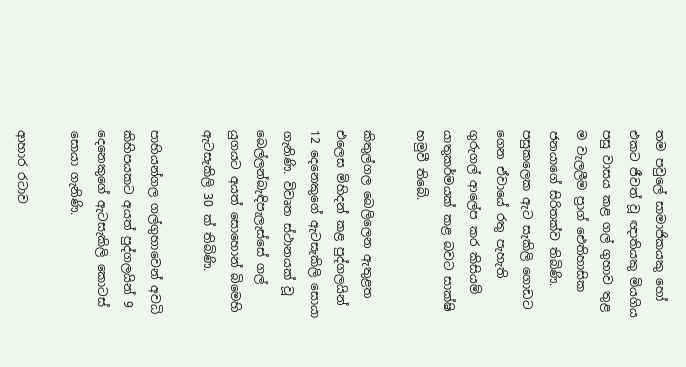තම පවුලේ සාමාජිකයකු හෝ එකට ජීවත් වූ ඥාතියකු මියගිය පසු වාසය කළ ගල් ගුහාව තුළ ම වැලලීම ප්‍රාග් ඓතිහාසික ජනයාගේ සිරිතක්ව තිබිණි. පසුකලෙක ඇට සැකිලි ගොඩට ගෙන ඒවායේ රතු පැහැති ගුරුගල් ආලේප කර කිසියම් යාතුකර්මයක් කළ බවට සාක්ෂි හමුවී තිබේ.

කිතුල්ගල බෙලිලෙන ඇතුළත එලෙස මිහිදන් කළ පුද්ගලයින් 12 දෙනෙකුගේ ඇටසැකිලි සොයා ගැනිණි. විවෘත ස්ථානයක් වූ බෙල්ලන්බැඳිපැලැස්සේ ගල් යුගයට අයත් සොහොන් බිමෙහි ඇටසැකිලි 30 ක් තිබිණි.

පාහියන්ගල ගල්ගුහාවෙන් අවධි කිහිපයකට අයත් පුද්ගලයින් 9 දෙනෙකුගේ ඇටසැකිලි කොටස් සොයා ගැනිණි.

ආහාර රටාව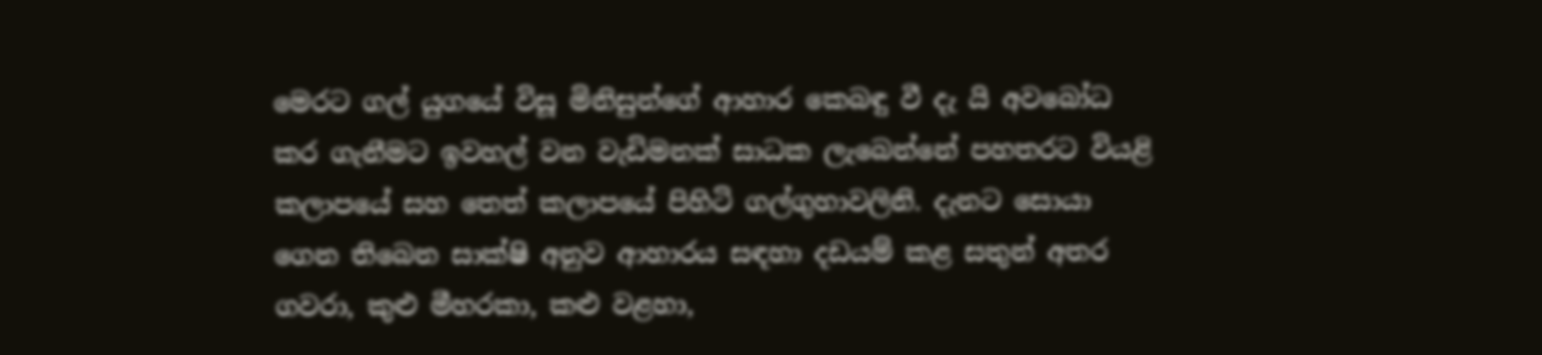මෙරට ගල් යුගයේ විසූ මිනිසුන්ගේ ආහාර කෙබඳු වී දැ යි අවබෝධ කර ගැනීමට ඉවහල් වන වැඩිමනක් සාධක ලැබෙන්නේ පහතරට වියළි කලාපයේ සහ තෙත් කලාපයේ පිහිටි ගල්ගුහාවලිනි. දැනට සොයා ගෙන තිබෙන සාක්ෂි අනුව ආහාරය සඳහා දඩයම් කළ සතුන් අතර ගවරා, කුළු මීහරකා, කළු වළහා,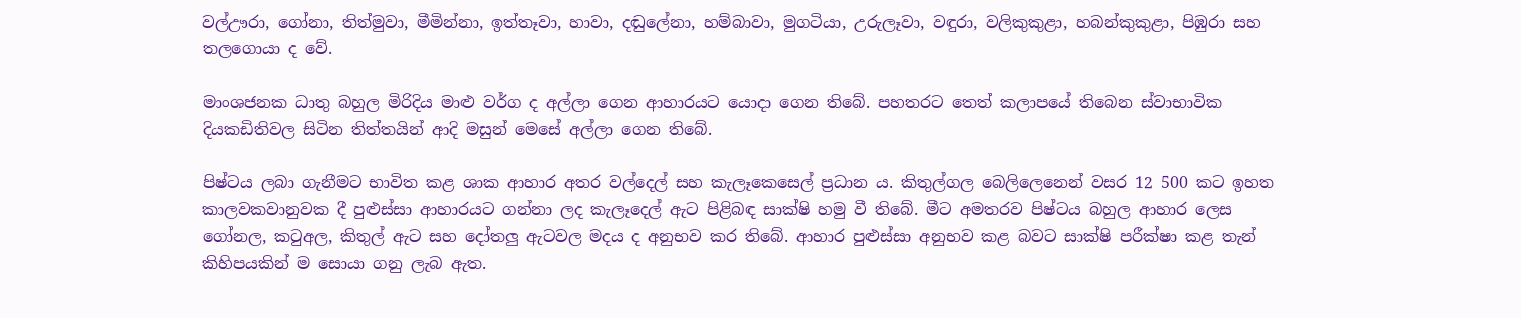වල්ඌරා, ගෝනා, තිත්මුවා, මීමින්නා, ඉත්තෑවා, හාවා, දඬුලේනා, හම්බාවා, මුගටියා, උරුලෑවා, වඳුරා, වලිකුකුළා, හබන්කුකුළා, පිඹුරා සහ තලගොයා ද වේ.

මාංශජනක ධාතු බහුල මිරිදිය මාළු වර්ග ද අල්ලා ගෙන ආහාරයට යොදා ගෙන තිබේ. පහතරට තෙත් කලාපයේ තිබෙන ස්වාභාවික දියකඩිතිවල සිටින තිත්තයින් ආදි මසුන් මෙසේ අල්ලා ගෙන තිබේ.

පිෂ්ටය ලබා ගැනීමට භාවිත කළ ශාක ආහාර අතර වල්දෙල් සහ කැලෑකෙසෙල් ප්‍රධාන ය. කිතුල්ගල බෙලිලෙනෙන් වසර 12 500 කට ඉහත කාලවකවානුවක දී පුළුස්සා ආහාරයට ගන්නා ලද කැලෑදෙල් ඇට පිළිබඳ සාක්ෂි හමු වී තිබේ. මීට අමතරව පිෂ්ටය බහුල ආහාර ලෙස ගෝනල, කටුඅල, කිතුල් ඇට සහ දෝතලු ඇටවල මදය ද අනුභව කර තිබේ. ආහාර පුළුස්සා අනුභව කළ බවට සාක්ෂි පරීක්ෂා කළ තැන් කිහිපයකින් ම සොයා ගනු ලැබ ඇත.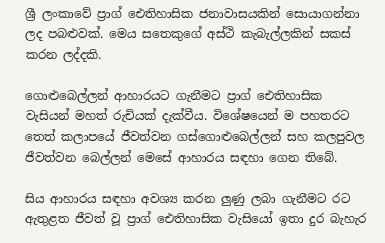ශ්‍රී ලංකාවේ ප්‍රාග් ඓතිහාසික ජනාවාසයකින් සොයාගන්නා ලද පබළුවක්. මෙය සතෙකුගේ අස්ථි කැබැල්ලකින් සකස් කරන ලද්දකි.

ගොළුබෙල්ලන් ආහාරයට ගැනීමට ප්‍රාග් ඓතිහාසික වැසියන් මහත් රුචියක් දැක්වීය. විශේෂයෙන් ම පහතරට තෙත් කලාපයේ ජීවත්වන ගස්ගොළුබෙල්ලන් සහ කලපුවල ජීවත්වන බෙල්ලන් මෙසේ ආහාරය සඳහා ගෙන තිබේ.

සිය ආහාරය සඳහා අවශ්‍ය කරන ලුණු ලබා ගැනීමට රට ඇතුළත ජීවත් වූ ප්‍රාග් ඓතිහාසික වැසියෝ ඉතා දුර බැහැර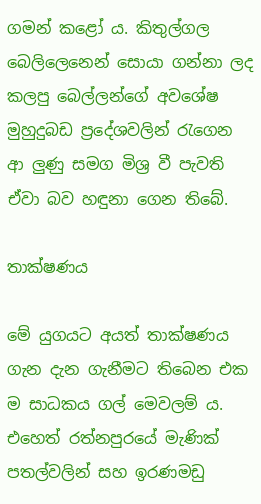ගමන් කළෝ ය. කිතුල්ගල බෙලිලෙනෙන් සොයා ගන්නා ලද කලපු බෙල්ලන්ගේ අවශේෂ මුහුදුබඩ ප්‍රදේශවලින් රැගෙන ආ ලුණු සමග මිශ්‍ර වී පැවති ඒවා බව හඳුනා ගෙන තිබේ.

තාක්ෂණය

මේ යුගයට අයත් තාක්ෂණය ගැන දැන ගැනීමට තිබෙන එක ම සාධකය ගල් මෙවලම් ය. එහෙත් රත්නපුරයේ මැණික් පතල්වලින් සහ ඉරණමඩු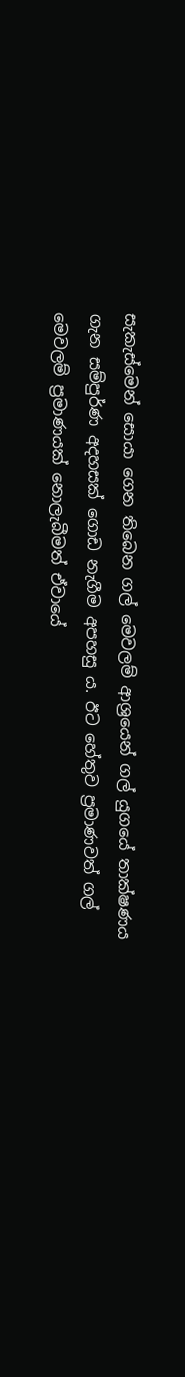සැකැස්මෙන් සොයා ගෙන තිබෙන ගල් මෙවලම් ආශ්‍රයෙන් ගල් යුගයේ තාක්ෂණය ගැන සම්පුර්ණ අදහසක් ගොඩ නැගීම අපහසු ය. ඊට හේතුව ප්‍රමාණවත් ගල් මෙවලම් ප්‍රමාණයක් නොලැබීමත් ඒවායේ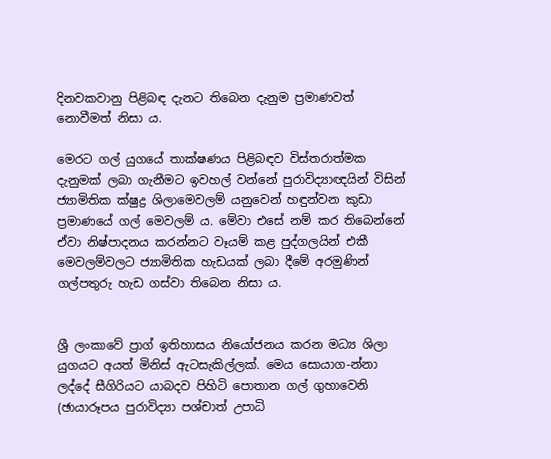දිනවකවානු පිළිබඳ දැනට තිබෙන දැනුම ප්‍රමාණවත් නොවීමත් නිසා ය.

මෙරට ගල් යුගයේ තාක්ෂණය පිළිබඳව විස්තරාත්මක දැනුමක් ලබා ගැනීමට ඉවහල් වන්නේ පුරාවිද්‍යාඥයින් විසින් ජ්‍යාමිතික ක්ෂුද්‍ර ශිලාමෙවලම් යනුවෙන් හඳුන්වන කුඩා ප්‍රමාණයේ ගල් මෙවලම් ය. මේවා එසේ නම් කර තිබෙන්නේ ඒවා නිෂ්පාදනය කරන්නට වෑයම් කළ පුද්ගලයින් එකී මෙවලම්වලට ජ්‍යාමිතික හැඩයක් ලබා දීමේ අරමුණින් ගල්පතුරු හැඩ ගස්වා තිබෙන නිසා ය.


ශ්‍රී ලංකාවේ ප්‍රාග් ඉතිහාසය නියෝජනය කරන මධ්‍ය ශිලා යුගයට අයත් මිනිස් ඇටසැකිල්ලක්. මෙය සොයාග-න්නා ලද්දේ සීගිරියට යාබදව පිහිටි පොතාන ගල් ගුහාවෙනි (ඡායාරූපය පුරාවිද්‍යා පශ්චාත් උපාධි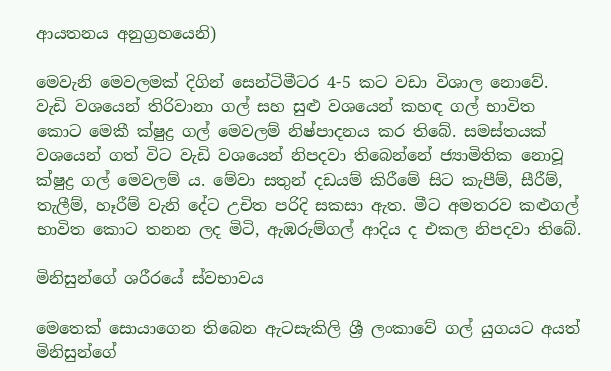ආයතනය අනුග්‍රහයෙනි)

මෙවැනි මෙවලමක් දිගින් සෙන්ටිමීටර 4-5 කට වඩා විශාල නොවේ. වැඩි වශයෙන් තිරිවානා ගල් සහ සුළු වශයෙන් කහඳ ගල් භාවිත කොට මෙකී ක්ෂුද්‍ර ගල් මෙවලම් නිෂ්පාදනය කර තිබේ. සමස්තයක් වශයෙන් ගත් විට වැඩි වශයෙන් නිපදවා තිබෙන්නේ ජ්‍යාමිතික නොවූ ක්ෂුද්‍ර ගල් මෙවලම් ය. මේවා සතුන් දඩයම් කිරීමේ සිට කැපීම්, සීරීම්, තැලීම්, හෑරීම් වැනි දේට උචිත පරිදි සකසා ඇත. මීට අමතරව කළුගල් භාවිත කොට තනන ලද මිටි, ඇඹරුම්ගල් ආදිය ද එකල නිපදවා තිබේ.

මිනිසුන්ගේ ශරීරයේ ස්වභාවය

මෙතෙක් සොයාගෙන තිබෙන ඇටසැකිලි ශ්‍රී ලංකාවේ ගල් යුගයට අයත් මිනිසුන්ගේ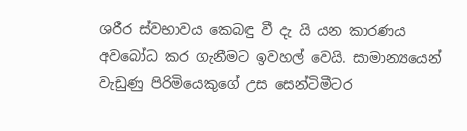ශරීර ස්වභාවය කෙබඳු වී දැ යි යන කාරණය අවබෝධ කර ගැනීමට ඉවහල් වෙයි. සාමාන්‍යයෙන් වැඩුණු පිරිමියෙකුගේ උස සෙන්ටිමීටර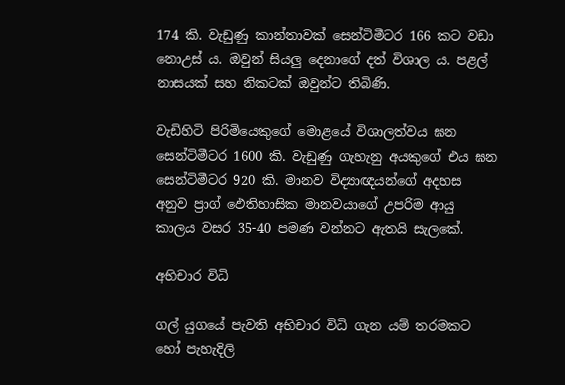174 කි. වැඩුණු කාන්තාවක් සෙන්ටිමීටර 166 කට වඩා නොඋස් ය. ඔවුන් සියලු දෙනාගේ දත් විශාල ය. පළල් නාසයක් සහ නිකටක් ඔවුන්ට තිබිණි.

වැඩිහිටි පිරිමියෙකුගේ මොළයේ විශාලත්වය ඝන සෙන්ටිමීටර 1600 කි. වැඩුණු ගැහැනු අයකුගේ එය ඝන සෙන්ටිමීටර 920 කි. මානව විද්‍යාඥයන්ගේ අදහස අනුව ප්‍රාග් ඵෙතිහාසික මානවයාගේ උපරිම ආයු කාලය වසර 35-40 පමණ වන්නට ඇතයි සැලකේ.

අභිචාර විධි

ගල් යුගයේ පැවති අභිචාර විධි ගැන යම් තරමකට හෝ පැහැදිලි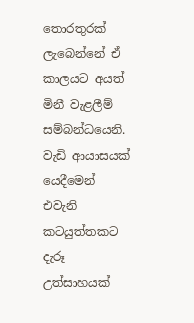තොරතුරක් ලැබෙන්නේ ඒ කාලයට අයත් මිනී වැළලීම් සම්බන්ධයෙනි. වැඩි ආයාසයක් යෙදීමෙන් එවැනි කටයුත්තකට දැරූ උත්සාහයක්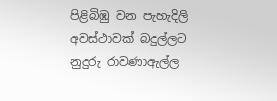පිළිබිඹු වන පැහැදිලි අවස්ථාවක් බදුල්ලට නුදුරු රාවණාඇල්ල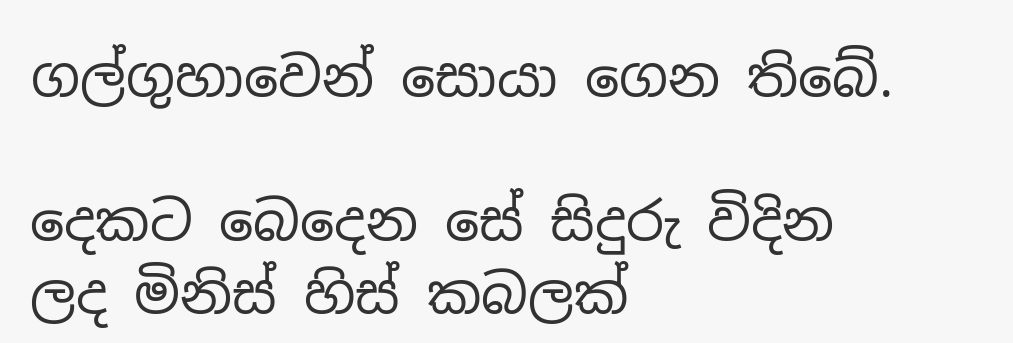ගල්ගුහාවෙන් සොයා ගෙන තිබේ.

දෙකට බෙදෙන සේ සිදුරු විදින ලද මිනිස් හිස් කබලක්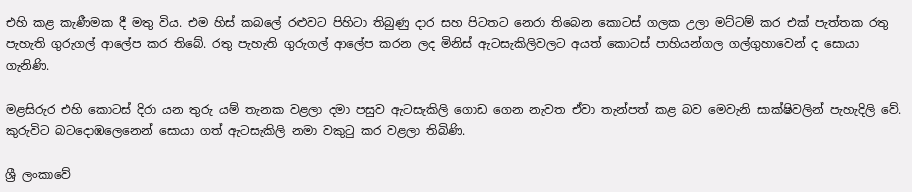එහි කළ කැණීමක දී මතු විය. එම හිස් කබලේ රළුවට පිහිටා තිබුණු දාර සහ පිටතට නෙරා තිබෙන කොටස් ගලක උලා මට්ටම් කර එක් පැත්තක රතු පැහැති ගුරුගල් ආලේප කර තිබේ. රතු පැහැති ගුරුගල් ආලේප කරන ලද මිනිස් ඇටසැකිලිවලට අයත් කොටස් පාහියන්ගල ගල්ගුහාවෙන් ද සොයා ගැනිණි.

මළසිරුර එහි කොටස් දිරා යන තුරු යම් තැනක වළලා දමා පසුව ඇටසැකිලි ගොඩ ගෙන නැවත ඒවා තැන්පත් කළ බව මෙවැනි සාක්ෂිවලින් පැහැදිලි වේ. කුරුවිට බටදොඹලෙනෙන් සොයා ගත් ඇටසැකිලි නමා වකුටු කර වළලා තිබිණි.

ශ්‍රී ලංකාවේ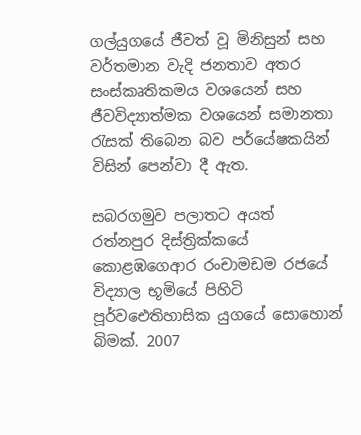ගල්යුගයේ ජීවත් වූ මිනිසුන් සහ වර්තමාන වැදි ජනතාව අතර සංස්කෘතිකමය වශයෙන් සහ ජීවවිද්‍යාත්මක වශයෙන් සමානතා රැසක් තිබෙන බව පර්යේෂකයින් විසින් පෙන්වා දී ඇත.

සබරගමුව පලාතට අයත් රත්නපුර දිස්ත්‍රික්කයේ කොළඹගෙආර රංචාමඩම රජයේ විද්‍යාල භූමියේ පිහිටි පූර්වඓතිහාසික යුගයේ සොහොන් බිමක්. 2007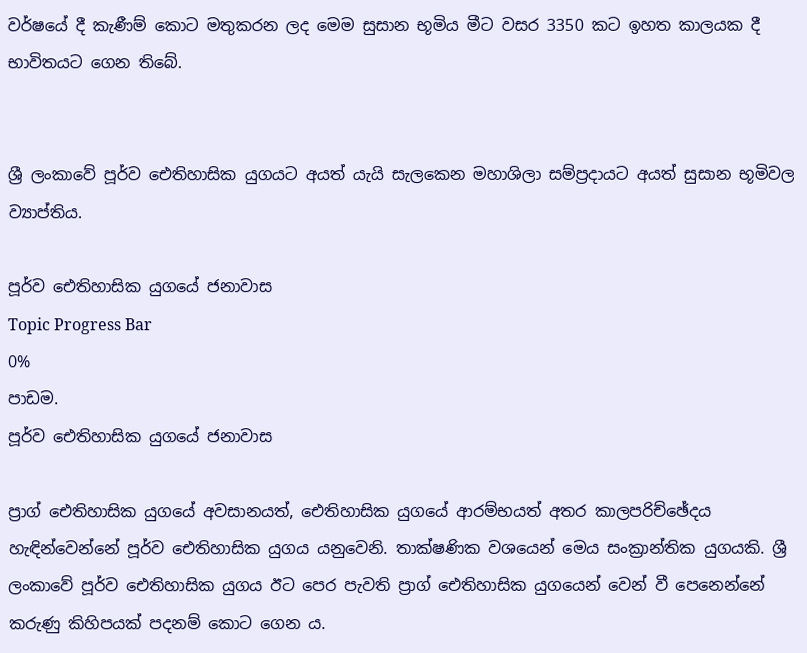වර්ෂයේ දී කැණීම් කොට මතුකරන ලද මෙම සුසාන භූමිය මීට වසර 3350 කට ඉහත කාලයක දී භාවිතයට ගෙන තිබේ.


ශ්‍රී ලංකාවේ පූර්ව ඓතිහාසික යුගයට අයත් යැයි සැලකෙන මහාශිලා සම්ප්‍රදායට අයත් සුසාන භූමිවල ව්‍යාප්තිය.

පූර්ව ඓතිහාසික යුගයේ ජනාවාස
Topic Progress Bar
0%
පාඩම.
පූර්ව ඓතිහාසික යුගයේ ජනාවාස

ප්‍රාග් ඓතිහාසික යුගයේ අවසානයත්, ඓතිහාසික යුගයේ ආරම්භයත් අතර කාලපරිච්ඡේදය හැඳින්වෙන්නේ පූර්ව ඓතිහාසික යුගය යනුවෙනි. තාක්ෂණික වශයෙන් මෙය සංක්‍රාන්තික යුගයකි. ශ්‍රී ලංකාවේ පූර්ව ඓතිහාසික යුගය ඊට පෙර පැවති ප්‍රාග් ඓතිහාසික යුගයෙන් වෙන් වී පෙනෙන්නේ කරුණු කිහිපයක් පදනම් කොට ගෙන ය.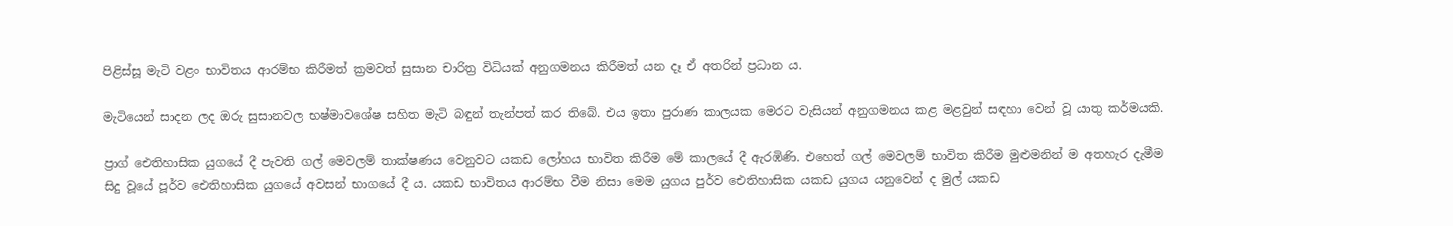පිළිස්සූ මැටි වළං භාවිතය ආරම්භ කිරීමත් ක්‍රමවත් සුසාන චාරිත්‍ර විධියක් අනුගමනය කිරීමත් යන දෑ ඒ අතරින් ප්‍රධාන ය.

මැටියෙන් සාදන ලද ඔරු සුසානවල භෂ්මාවශේෂ සහිත මැටි බඳුන් තැන්පත් කර තිබේ. එය ඉතා පුරාණ කාලයක මෙරට වැසියන් අනුගමනය කළ මළවුන් සඳහා වෙන් වූ යාතු කර්මයකි.

ප්‍රාග් ඓතිහාසික යුගයේ දී පැවති ගල් මෙවලම් තාක්ෂණය වෙනුවට යකඩ ලෝහය භාවිත කිරීම මේ කාලයේ දී ඇරඹිණි. එහෙත් ගල් මෙවලම් භාවිත කිරීම මුළුමනින් ම අතහැර දැමීම සිදු වූයේ පූර්ව ඓතිහාසික යුගයේ අවසන් භාගයේ දී ය. යකඩ භාවිතය ආරම්භ වීම නිසා මෙම යුගය පුර්ව ඓතිහාසික යකඩ යුගය යනුවෙන් ද මුල් යකඩ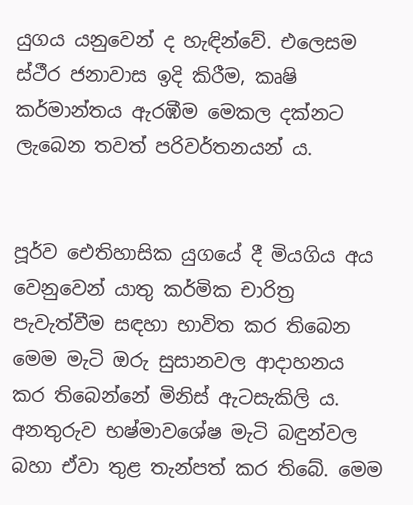යුගය යනුවෙන් ද හැඳින්වේ. එලෙසම ස්ථීර ජනාවාස ඉදි කිරීම, කෘෂි කර්මාන්තය ඇරඹීම මෙකල දක්නට ලැබෙන තවත් පරිවර්තනයන් ය.


පූර්ව ඓතිහාසික යුගයේ දී මියගිය අය වෙනුවෙන් යාතු කර්මික චාරිත්‍ර පැවැත්වීම සඳහා භාවිත කර තිබෙන මෙම මැටි ඔරු සුසානවල ආදාහනය කර තිබෙන්නේ මිනිස් ඇටසැකිලි ය. අනතුරුව භෂ්මාවශේෂ මැටි බඳුන්වල බහා ඒවා තුළ තැන්පත් කර තිබේ. මෙම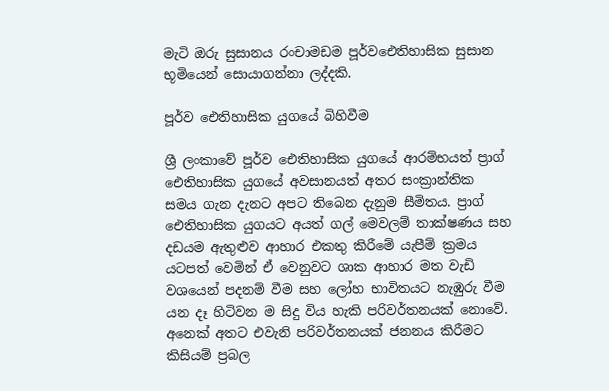මැටි ඔරු සුසානය රංචාමඩම පූර්වඓතිහාසික සුසාන භූමියෙන් සොයාගන්නා ලද්දකි.

පූර්ව ඓතිහාසික යුගයේ බිහිවීම

ශ්‍රී ලංකාවේ පූර්ව ඓතිහාසික යුගයේ ආරම්භයත් ප්‍රාග් ඓතිහාසික යුගයේ අවසානයත් අතර සංක්‍රාන්තික සමය ගැන දැනට අපට තිබෙන දැනුම සීමිතය. ප්‍රාග් ඓතිහාසික යුගයට අයත් ගල් මෙවලම් තාක්ෂණය සහ දඩයම ඇතුළුව ආහාර එකතු කිරීමේ යැපීම් ක්‍රමය යටපත් වෙමින් ඒ වෙනුවට ශාක ආහාර මත වැඩි වශයෙන් පදනම් වීම සහ ලෝහ භාවිතයට නැඹුරු වීම යන දෑ හිටිවන ම සිදු විය හැකි පරිවර්තනයක් නොවේ. අනෙක් අතට එවැනි පරිවර්තනයක් ජනනය කිරීමට කිසියම් ප්‍රබල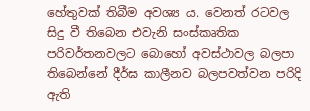හේතුවක් තිබීම අවශ්‍ය ය. වෙනත් රටවල සිදු වී තිබෙන එවැනි සංස්කෘතික පරිවර්තනවලට බොහෝ අවස්ථාවල බලපා තිබෙන්නේ දීර්ඝ කාලීනව බලපවත්වන පරිදි ඇති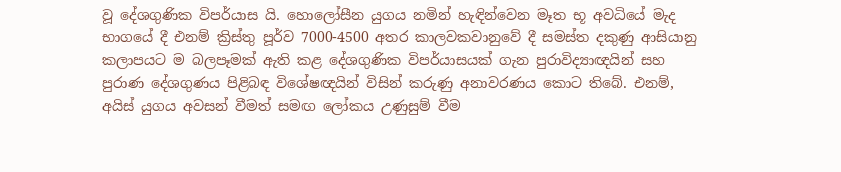වූ දේශගුණික විපර්යාස යි. හොලෝසීන යුගය නමින් හැඳින්වෙන මෑත භූ අවධියේ මැද භාගයේ දී එනම් ක්‍රිස්තු පූර්ව 7000-4500 අතර කාලවකවානුවේ දී සමස්ත දකුණු ආසියානු කලාපයට ම බලපෑමක් ඇති කළ දේශගුණික විපර්යාසයක් ගැන පුරාවිද්‍යාඥයින් සහ පුරාණ දේශගුණය පිළිබඳ විශේෂඥයින් විසින් කරුණු අනාවරණය කොට තිබේ. එනම්, අයිස් යුගය අවසන් වීමත් සමඟ ලෝකය උණුසුම් වීම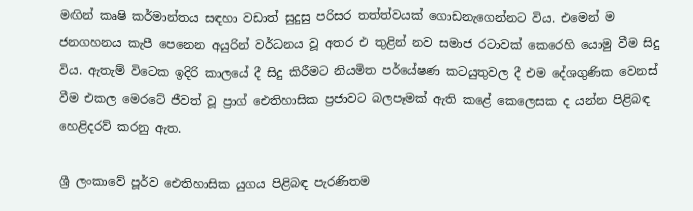මඟින් කෘෂි කර්මාන්තය සඳහා වඩාත් සුදුසු පරිසර තත්ත්වයක් ගොඩනැගෙන්නට විය. එමෙන් ම ජනගහනය කැපී පෙනෙන අයුරින් වර්ධනය වූ අතර එ තුළින් නව සමාජ රටාවක් කෙරෙහි යොමු වීම සිදු විය. ඇතැම් විටෙක ඉදිරි කාලයේ දී සිදු කිරීමට නියමිත පර්යේෂණ කටයුතුවල දී එම දේශගුණික වෙනස් වීම එකල මෙරටේ ජීවත් වූ ප්‍රාග් ඓතිහාසික ප්‍රජාවට බලපෑමක් ඇති කළේ කෙලෙසක ද යන්න පිළිබඳ හෙළිදරව් කරනු ඇත.

ශ්‍රී ලංකාවේ පූර්ව ඓතිහාසික යුගය පිළිබඳ පැරණිතම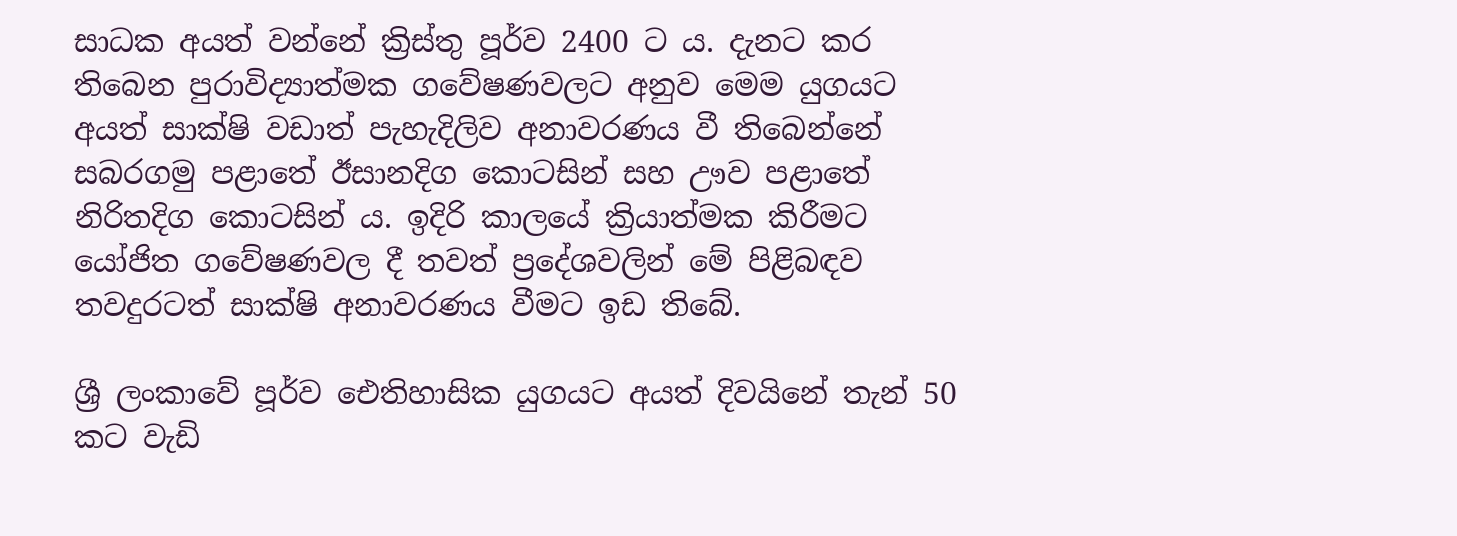සාධක අයත් වන්නේ ක්‍රිස්තු පූර්ව 2400 ට ය. දැනට කර තිබෙන පුරාවිද්‍යාත්මක ගවේෂණවලට අනුව මෙම යුගයට අයත් සාක්ෂි වඩාත් පැහැදිලිව අනාවරණය වී තිබෙන්නේ සබරගමු පළාතේ ඊසානදිග කොටසින් සහ ඌව පළාතේ නිරිතදිග කොටසින් ය. ඉදිරි කාලයේ ක්‍රියාත්මක කිරීමට යෝජිත ගවේෂණවල දී තවත් ප්‍රදේශවලින් මේ පිළිබඳව තවදුරටත් සාක්ෂි අනාවරණය වීමට ඉඩ තිබේ.

ශ්‍රී ලංකාවේ පූර්ව ඓතිහාසික යුගයට අයත් දිවයිනේ තැන් 50 කට වැඩි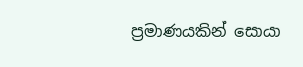ප්‍රමාණයකින් සොයා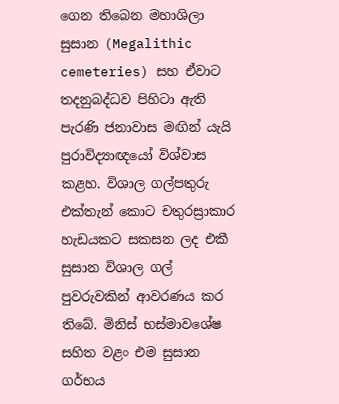ගෙන තිබෙන මහාශිලා සුසාන (Megalithic cemeteries) සහ ඒවාට තදනුබද්ධව පිහිටා ඇති පැරණි ජනාවාස මඟින් යැයි පුරාවිද්‍යාඥයෝ විශ්වාස කළහ. විශාල ගල්පතුරු එක්තැන් කොට චතුරස්‍රාකාර හැඩයකට සකසන ලද එකී සුසාන විශාල ගල් පුවරුවකින් ආවරණය කර තිබේ. මිනිස් භස්මාවශේෂ සහිත වළං එම සුසාන ගර්භය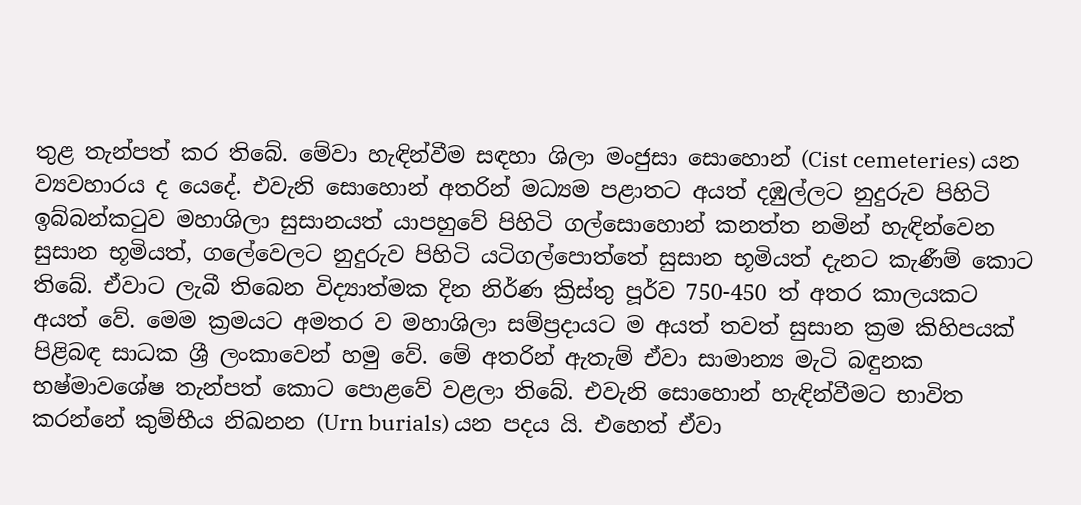තුළ තැන්පත් කර තිබේ. මේවා හැඳින්වීම සඳහා ශිලා මංජුසා සොහොන් (Cist cemeteries) යන ව්‍යවහාරය ද යෙදේ. එවැනි සොහොන් අතරින් මධ්‍යම පළාතට අයත් දඹුල්ලට නුදුරුව පිහිටි ඉබ්බන්කටුව මහාශිලා සුසානයත් යාපහුවේ පිහිටි ගල්සොහොන් කනත්ත නමින් හැඳින්වෙන සුසාන භූමියත්, ගලේවෙලට නුදුරුව පිහිටි යටිගල්පොත්තේ සුසාන භූමියත් දැනට කැණීම් කොට තිබේ. ඒවාට ලැබී තිබෙන විද්‍යාත්මක දින නිර්ණ ක්‍රිස්තු පූර්ව 750-450 ත් අතර කාලයකට අයත් වේ. මෙම ක්‍රමයට අමතර ව මහාශිලා සම්ප්‍රදායට ම අයත් තවත් සුසාන ක්‍රම කිහිපයක් පිළිබඳ සාධක ශ්‍රී ලංකාවෙන් හමු වේ. මේ අතරින් ඇතැම් ඒවා සාමාන්‍ය මැටි බඳුනක භෂ්මාවශේෂ තැන්පත් කොට පොළවේ වළලා තිබේ. එවැනි සොහොන් හැඳින්වීමට භාවිත කරන්නේ කුම්භීය නිඛනන (Urn burials) යන පදය යි. එහෙත් ඒවා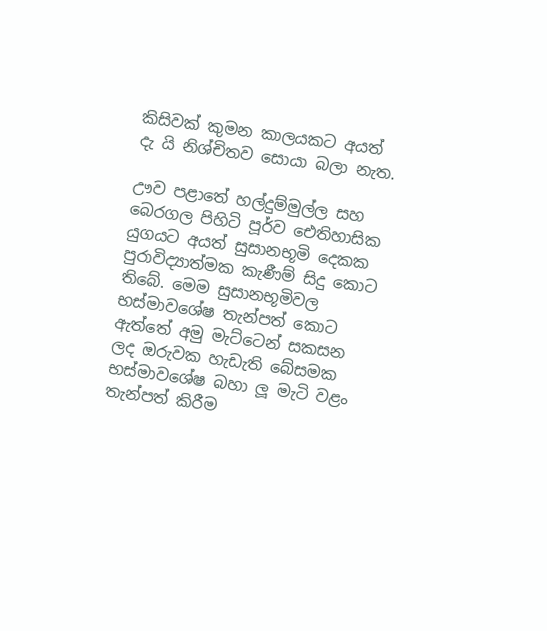කිසිවක් කුමන කාලයකට අයත් දැ යි නිශ්චිතව සොයා බලා නැත.

ඌව පළාතේ හල්දුම්මුල්ල සහ බෙරගල පිහිටි පූර්ව ඓතිහාසික යුගයට අයත් සුසානභූමි දෙකක පුරාවිද්‍යාත්මක කැණීම් සිදු කොට තිබේ. මෙම සුසානභූමිවල භස්මාවශේෂ තැන්පත් කොට ඇත්තේ අමු මැට්ටෙන් සකසන ලද ඔරුවක හැඩැති බේසමක භස්මාවශේෂ බහා ලූ මැටි වළං තැන්පත් කිරීම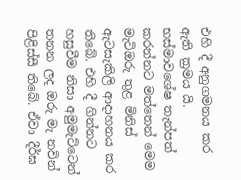එහි දී අනුගමනය කර ඇති ක්‍රමය යි. භස්මාවශේෂ තැන්පත් කරන්නට මත්තෙන් මෙම මැටිඔරු තුළ මිනිස් ඇටසැකිලි ආදාහනය කර තිබේ. එහි දී ගින්නට හසුවීම නිසා අමුමැට්ටෙන් තනන ලද ඔරු මැ නවින් පිළිස්සී තිබේ. ඒවා දීර්ඝ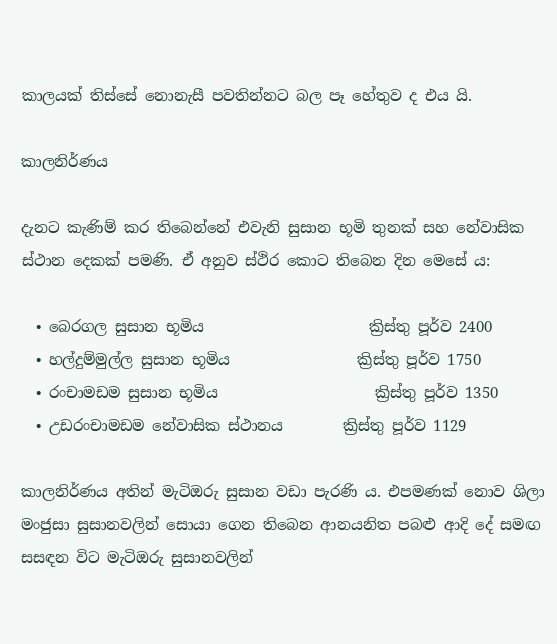කාලයක් තිස්සේ නොනැසී පවතින්නට බල පෑ හේතුව ද එය යි.

කාලනිර්ණය

දැනට කැණිම් කර තිබෙන්නේ එවැනි සුසාන භූමි තුනක් සහ නේවාසික ස්ථාන දෙකක් පමණි. ඒ අනුව ස්ථිර කොට තිබෙන දින මෙසේ ය:

  • බෙරගල සුසාන භූමිය                      ක්‍රිස්තු පූර්ව 2400
  • හල්දුම්මුල්ල සුසාන භූමිය                 ක්‍රිස්තු පූර්ව 1750
  • රංචාමඩම සුසාන භූමිය                     ක්‍රිස්තු පූර්ව 1350
  • උඩරංචාමඩම නේවාසික ස්ථානය        ක්‍රිස්තු පූර්ව 1129

කාලනිර්ණය අතින් මැටිඔරු සුසාන වඩා පැරණි ය. එපමණක් නොව ශිලා මංජුසා සුසානවලින් සොයා ගෙන තිබෙන ආනයනිත පබළු ආදි දේ සමඟ සසඳන විට මැටිඔරු සුසානවලින්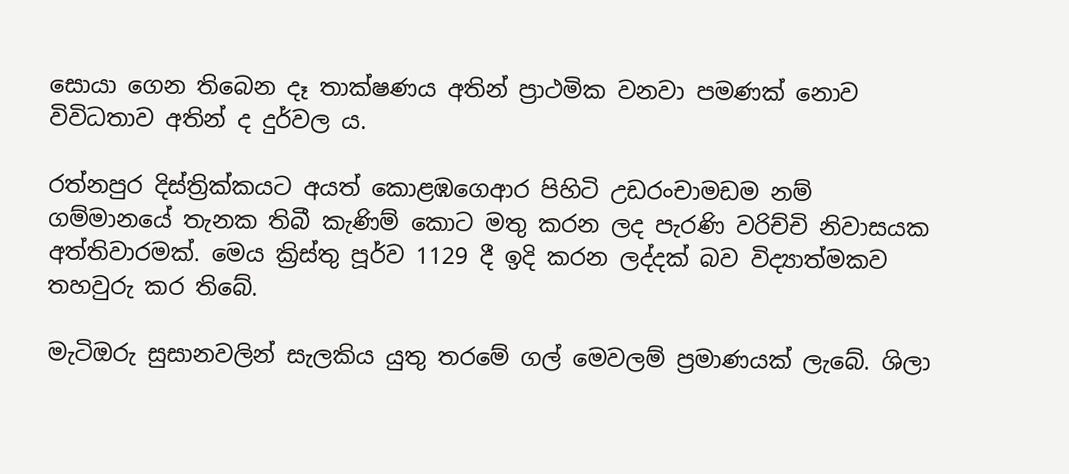සොයා ගෙන තිබෙන දෑ තාක්ෂණය අතින් ප්‍රාථමික වනවා පමණක් නොව විවිධතාව අතින් ද දුර්වල ය.

රත්නපුර දිස්ත්‍රික්කයට අයත් කොළඹගෙආර පිහිටි උඩරංචාමඩම නම් ගම්මානයේ තැනක තිබී කැණිම් කොට මතු කරන ලද පැරණි වරිච්චි නිවාසයක අත්තිවාරමක්. මෙය ක්‍රිස්තු පූර්ව 1129 දී ඉදි කරන ලද්දක් බව විද්‍යාත්මකව තහවුරු කර තිබේ.

මැටිඔරු සුසානවලින් සැලකිය යුතු තරමේ ගල් මෙවලම් ප්‍රමාණයක් ලැබේ. ශිලා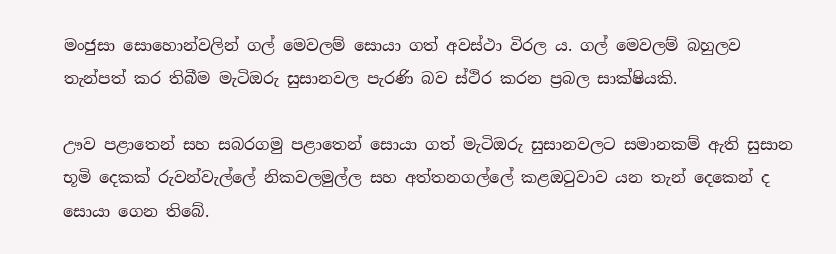මංජුසා සොහොන්වලින් ගල් මෙවලම් සොයා ගත් අවස්ථා විරල ය. ගල් මෙවලම් බහුලව තැන්පත් කර තිබීම මැටිඔරු සුසානවල පැරණි බව ස්ථිර කරන ප්‍රබල සාක්ෂියකි.

ඌව පළාතෙන් සහ සබරගමු පළාතෙන් සොයා ගත් මැටිඔරු සුසානවලට සමානකම් ඇති සුසාන භූමි දෙකක් රුවන්වැල්ලේ නිකවලමුල්ල සහ අත්තනගල්ලේ කළඔටුවාව යන තැන් දෙකෙන් ද සොයා ගෙන තිබේ.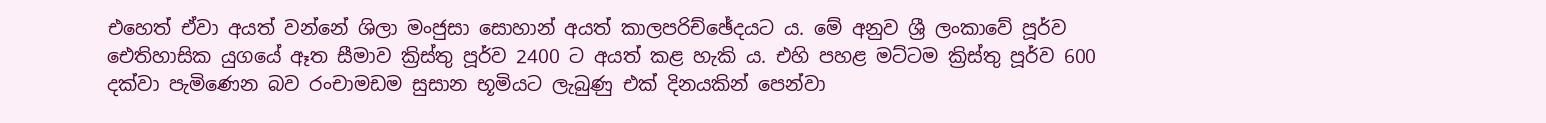එහෙත් ඒවා අයත් වන්නේ ශිලා මංජුසා සොහාන් අයත් කාලපරිච්ඡේදයට ය. මේ අනුව ශ්‍රී ලංකාවේ පූර්ව ඓතිහාසික යුගයේ ඈත සීමාව ක්‍රිස්තු පූර්ව 2400 ට අයත් කළ හැකි ය. එහි පහළ මට්ටම ක්‍රිස්තු පූර්ව 600 දක්වා පැමිණෙන බව රංචාමඩම සුසාන භූමියට ලැබුණු එක් දිනයකින් පෙන්වා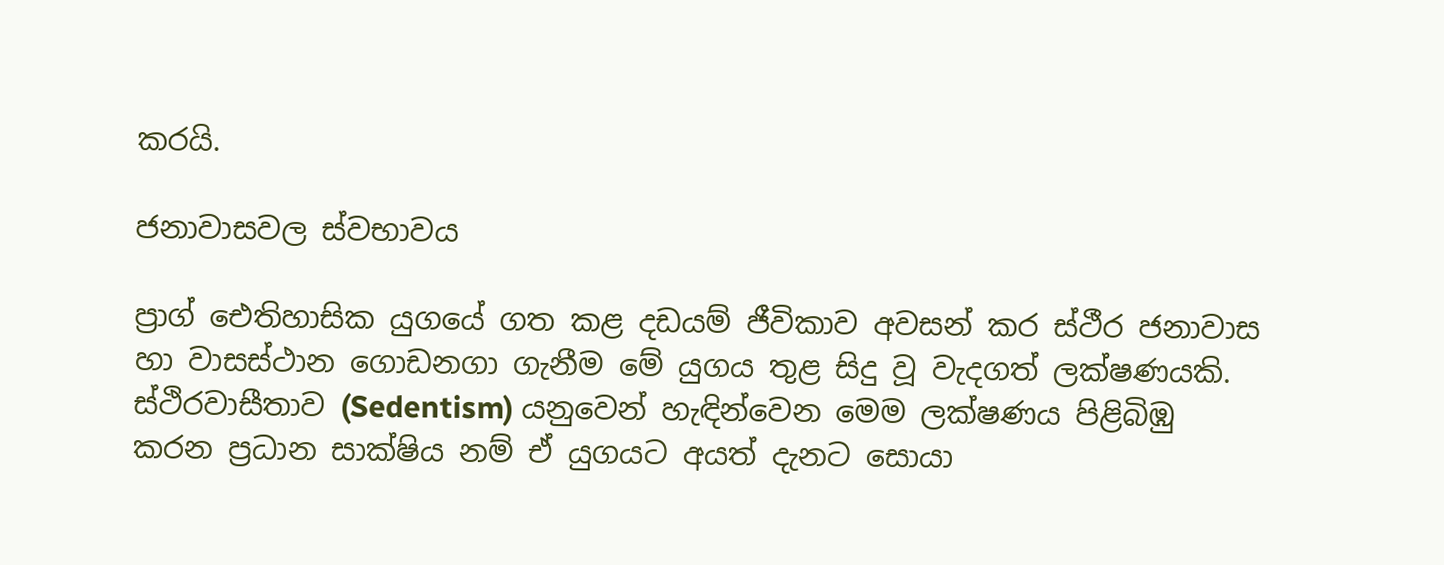කරයි.

ජනාවාසවල ස්වභාවය

ප්‍රාග් ඓතිහාසික යුගයේ ගත කළ දඩයම් ජීවිකාව අවසන් කර ස්ථීර ජනාවාස හා වාසස්ථාන ගොඩනගා ගැනීම මේ යුගය තුළ සිදු වූ වැදගත් ලක්ෂණයකි. ස්ථිරවාසීතාව (Sedentism) යනුවෙන් හැඳින්වෙන මෙම ලක්ෂණය පිළිබිඹු කරන ප්‍රධාන සාක්ෂිය නම් ඒ යුගයට අයත් දැනට සොයා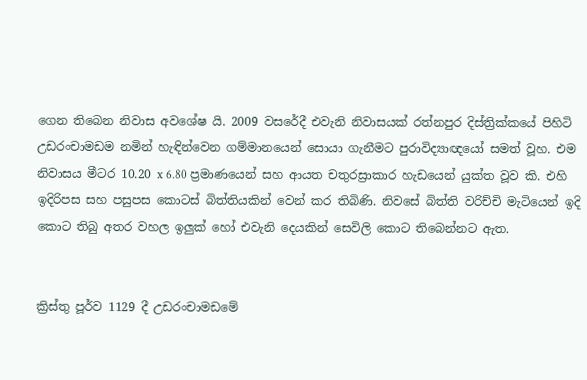ගෙන තිබෙන නිවාස අවශේෂ යි. 2009 වසරේදී එවැනි නිවාසයක් රත්නපුර දිස්ත්‍රික්කයේ පිහිටි උඩරංචාමඩම නමින් හැඳින්වෙන ගම්මානයෙන් සොයා ගැනීමට පුරාවිද්‍යාඥයෝ සමත් වූහ. එම නිවාසය මීටර 10.20 x 6.80 ප්‍රමාණයෙන් සහ ආයත චතුරස්‍රාකාර හැඩයෙන් යුක්ත වූව කි. එහි ඉදිරිපස සහ පසුපස කොටස් බිත්තියකින් වෙන් කර තිබිණි. නිවසේ බිත්ති වරිච්චි මැටියෙන් ඉදි කොට තිබු අතර වහල ඉලුක් හෝ එවැනි දෙයකින් සෙවිලි කොට තිබෙන්නට ඇත.


ක්‍රිස්තු පූර්ව 1129 දී උඩරංචාමඩමේ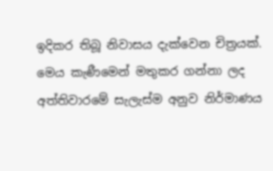ඉදිකර තිබූ නිවාසය දැක්වෙන චිත්‍රයක්. මෙය කැණීමෙන් මතුකර ගන්නා ලද අත්තිවාරමේ සැලැස්ම අනුව නිර්මාණය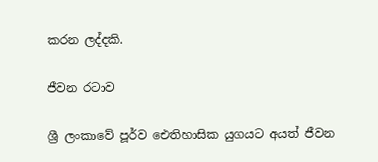කරන ලද්දකි.

ජීවන රටාව

ශ්‍රී ලංකාවේ පූර්ව ඓතිහාසික යුගයට අයත් ජීවන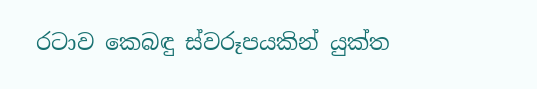රටාව කෙබඳු ස්වරූපයකින් යුක්ත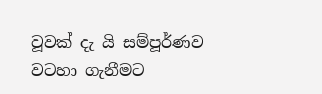වූවක් දැ යි සම්පූර්ණව වටහා ගැනීමට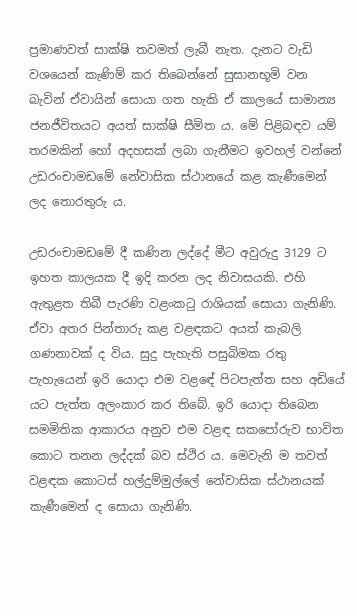ප්‍රමාණවත් සාක්ෂි තවමත් ලැබී නැත. දැනට වැඩි වශයෙන් කැණිම් කර තිබෙන්නේ සුසානභූමි වන බැවින් ඒවායින් සොයා ගත හැකි ඒ කාලයේ සාමාන්‍ය ජනජීවිතයට අයත් සාක්ෂි සීමිත ය. මේ පිළිබඳව යම් තරමකින් හෝ අදහසක් ලබා ගැනීමට ඉවහල් වන්නේ උඩරංචාමඩමේ නේවාසික ස්ථානයේ කළ කැණීමෙන් ලද තොරතුරු ය.

උඩරංචාමඩමේ දී කණින ලද්දේ මීට අවුරුදු 3129 ට ඉහත කාලයක දී ඉදි කරන ලද නිවාසයකි. එහි ඇතුළත තිබී පැරණි වළංකටු රාශියක් සොයා ගැනිණි. ඒවා අතර පින්තාරු කළ වළඳකට අයත් කැබලි ගණනාවක් ද විය. සුදු පැහැති පසුබිමක රතු පැහැයෙන් ඉරි යොදා එම වළඳේ පිටපැත්ත සහ අඩියේ යට පැත්ත අලංකාර කර තිබේ. ඉරි යොදා තිබෙන සමමිතික ආකාරය අනුව එම වළඳ සකපෝරුව භාවිත කොට තනන ලද්දක් බව ස්ථිර ය. මෙවැනි ම තවත් වළඳක කොටස් හල්දුම්මුල්ලේ නේවාසික ස්ථානයක් කැණීමෙන් ද සොයා ගැනිණි.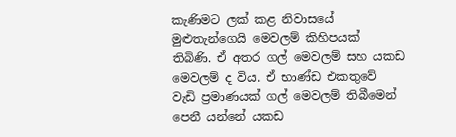කැණිමට ලක් කළ නිවාසයේ මුළුතැන්ගෙයි මෙවලම් කිහිපයක් තිබිණි. ඒ අතර ගල් මෙවලම් සහ යකඩ මෙවලම් ද විය. ඒ භාණ්ඩ එකතුවේ වැඩි ප්‍රමාණයක් ගල් මෙවලම් තිබීමෙන් පෙනී යන්නේ යකඩ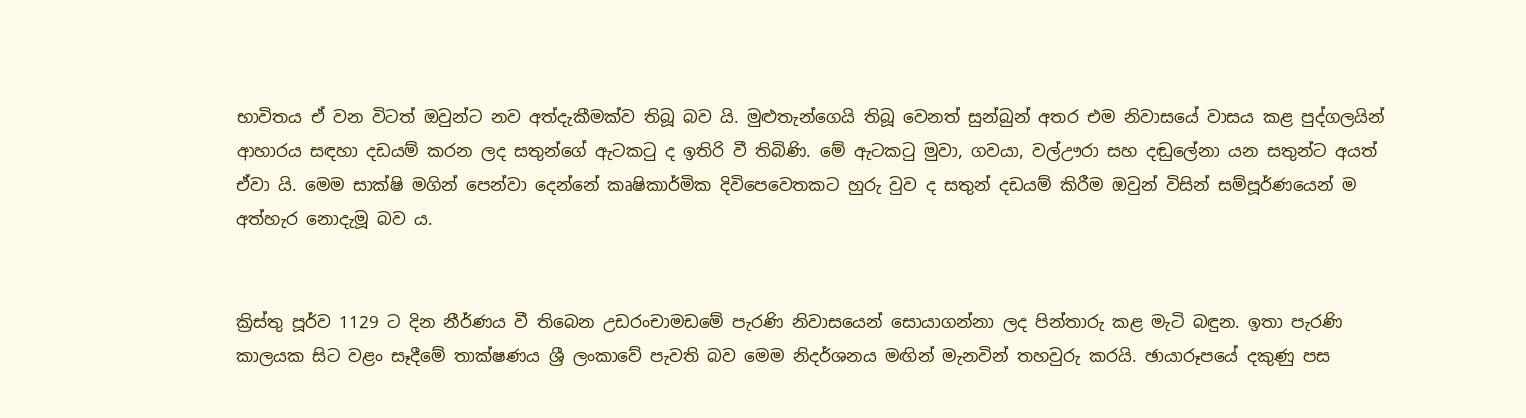භාවිතය ඒ වන විටත් ඔවුන්ට නව අත්දැකීමක්ව තිබූ බව යි. මුළුතැන්ගෙයි තිබූ වෙනත් සුන්බුන් අතර එම නිවාසයේ වාසය කළ පුද්ගලයින් ආහාරය සඳහා දඩයම් කරන ලද සතුන්ගේ ඇටකටු ද ඉතිරි වී තිබිණි. මේ ඇටකටු මුවා, ගවයා, වල්ඌරා සහ දඬුලේනා යන සතුන්ට අයත් ඒවා යි. මෙම සාක්ෂි මගින් පෙන්වා දෙන්නේ කෘෂිකාර්මික දිවිපෙවෙතකට හුරු වුව ද සතුන් දඩයම් කිරීම ඔවුන් විසින් සම්පූර්ණයෙන් ම අත්හැර නොදැමූ බව ය.


ක්‍රිස්තු පූර්ව 1129 ට දින නීර්ණය වී තිබෙන උඩරංචාමඩමේ පැරණි නිවාසයෙන් සොයාගන්නා ලද පින්තාරු කළ මැටි බඳුන. ඉතා පැරණි කාලයක සිට වළං සෑදීමේ තාක්ෂණය ශ්‍රී ලංකාවේ පැවති බව මෙම නිදර්ශනය මඟින් මැනවින් තහවුරු කරයි. ඡායාරූපයේ දකුණු පස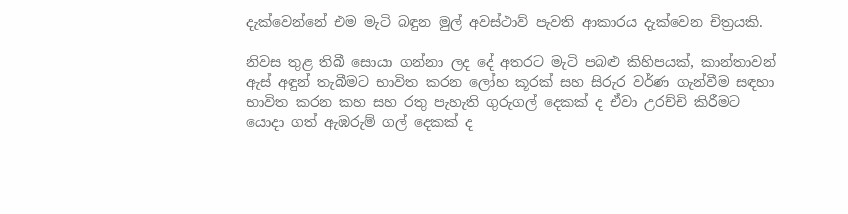දැක්වෙන්නේ එම මැටි බඳුන මුල් අවස්ථාව් පැවති ආකාරය දැක්වෙන චිත්‍රයකි.

නිවස තුළ තිබී සොයා ගන්නා ලද දේ අතරට මැටි පබළු කිහිපයක්, කාන්තාවන් ඇස් අඳුන් තැබීමට භාවිත කරන ලෝහ කූරක් සහ සිරුර වර්ණ ගැන්වීම සඳහා භාවිත කරන කහ සහ රතු පැහැති ගුරුගල් දෙකක් ද ඒවා උරච්චි කිරීමට යොදා ගත් ඇඹරුම් ගල් දෙකක් ද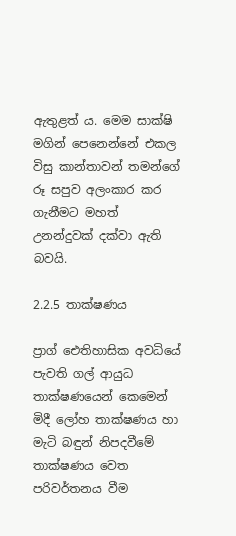ඇතුළත් ය. මෙම සාක්ෂි මගින් පෙනෙන්නේ එකල විසු කාන්තාවන් තමන්ගේ රූ සපුව අලංකාර කර ගැනීමට මහත් උනන්දුවක් දක්වා ඇති බවයි.

2.2.5 තාක්ෂණය

ප්‍රාග් ඓතිහාසික අවධියේ පැවති ගල් ආයුධ තාක්ෂණයෙන් කෙමෙන් මිදී ලෝහ තාක්ෂණය හා මැටි බඳුන් නිපදවීමේ තාක්ෂණය වෙත පරිවර්තනය වීම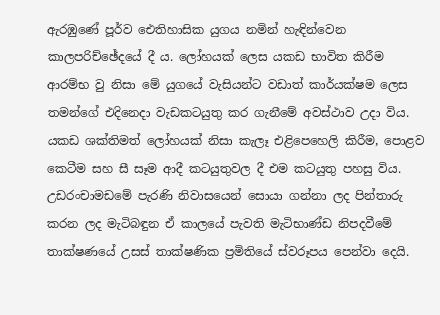ඇරඹුණේ පූර්ව ඓතිහාසික යුගය නමින් හැඳින්වෙන කාලපරිච්ඡේදයේ දී ය. ලෝහයක් ලෙස යකඩ භාවිත කිරීම ආරම්භ වු නිසා මේ යුගයේ වැසියන්ට වඩාත් කාර්යක්ෂම ලෙස තමන්ගේ එදිනෙදා වැඩකටයුතු කර ගැනීමේ අවස්ථාව උදා විය. යකඩ ශක්තිමත් ලෝහයක් නිසා කැලෑ එළිපෙහෙලි කිරීම, පොළව කෙටීම සහ සී සෑම ආදී කටයුතුවල දී එම කටයුතු පහසු විය. උඩරංචාමඩමේ පැරණි නිවාසයෙන් සොයා ගන්නා ලද පින්තාරු කරන ලද මැටිබඳුන ඒ කාලයේ පැවති මැටිභාණ්ඩ නිපදවීමේ තාක්ෂණයේ උසස් තාක්ෂණික ප්‍රමිතියේ ස්වරූපය පෙන්වා දෙයි.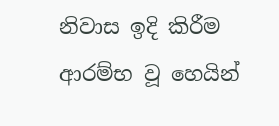නිවාස ඉදි කිරීම ආරම්භ වූ හෙයින්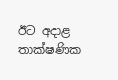ඊට අදාළ තාක්ෂණික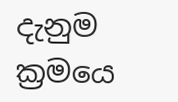දැනුම ක්‍රමයෙ